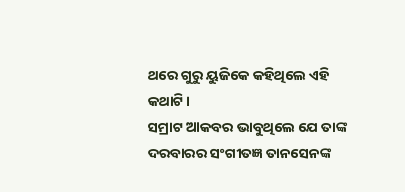ଥରେ ଗୁରୁ ୟୁଜିକେ କହିଥିଲେ ଏହି କଥାଟି।
ସମ୍ରାଟ ଆକବର ଭାବୁଥିଲେ ଯେ ତାଙ୍କ ଦରବାରର ସଂଗୀତଜ୍ଞ ତାନସେନଙ୍କ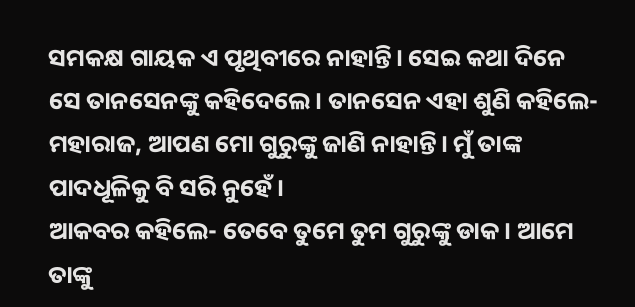ସମକକ୍ଷ ଗାୟକ ଏ ପୃଥିବୀରେ ନାହାନ୍ତି। ସେଇ କଥା ଦିନେ ସେ ତାନସେନଙ୍କୁ କହିଦେଲେ। ତାନସେନ ଏହା ଶୁଣି କହିଲେ- ମହାରାଜ, ଆପଣ ମୋ ଗୁରୁଙ୍କୁ ଜାଣି ନାହାନ୍ତି। ମୁଁ ତାଙ୍କ ପାଦଧୂଳିକୁ ବି ସରି ନୁହେଁ।
ଆକବର କହିଲେ- ତେବେ ତୁମେ ତୁମ ଗୁରୁଙ୍କୁ ଡାକ। ଆମେ ତାଙ୍କୁ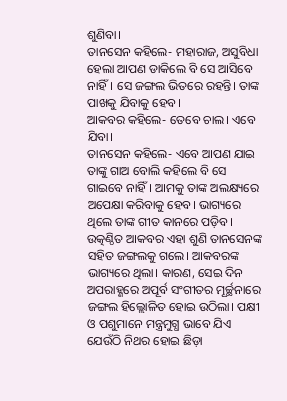ଶୁଣିବା।
ତାନସେନ କହିଲେ- ମହାରାଜ, ଅସୁବିଧା ହେଲା ଆପଣ ଡାକିଲେ ବି ସେ ଆସିବେ ନାହିଁ। ସେ ଜଙ୍ଗଲ ଭିତରେ ରହନ୍ତି। ତାଙ୍କ ପାଖକୁ ଯିବାକୁ ହେବ।
ଆକବର କହିଲେ- ତେବେ ଚାଲ। ଏବେ ଯିବା।
ତାନସେନ କହିଲେ- ଏବେ ଆପଣ ଯାଇ ତାଙ୍କୁ ଗାଅ ବୋଲି କହିଲେ ବି ସେ ଗାଇବେ ନାହିଁ। ଆମକୁ ତାଙ୍କ ଅଲକ୍ଷ୍ୟରେ ଅପେକ୍ଷା କରିବାକୁ ହେବ। ଭାଗ୍ୟରେ ଥିଲେ ତାଙ୍କ ଗୀତ କାନରେ ପଡ଼ିବ।
ଉତ୍କଣ୍ଠିତ ଆକବର ଏହା ଶୁଣି ତାନସେନଙ୍କ ସହିତ ଜଙ୍ଗଲକୁ ଗଲେ। ଆକବରଙ୍କ ଭାଗ୍ୟରେ ଥିଲା। କାରଣ, ସେଇ ଦିନ ଅପରାହ୍ଣରେ ଅପୂର୍ବ ସଂଗୀତର ମୂର୍ଚ୍ଛନାରେ ଜଙ୍ଗଲ ହିଲ୍ଲୋଳିତ ହୋଇ ଉଠିଲା। ପକ୍ଷୀ ଓ ପଶୁମାନେ ମନ୍ତ୍ରମୁଗ୍ଧ ଭାବେ ଯିଏ ଯେଉଁଠି ନିଥର ହୋଇ ଛିଡ଼ା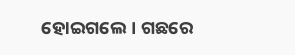ହୋଇଗଲେ। ଗଛରେ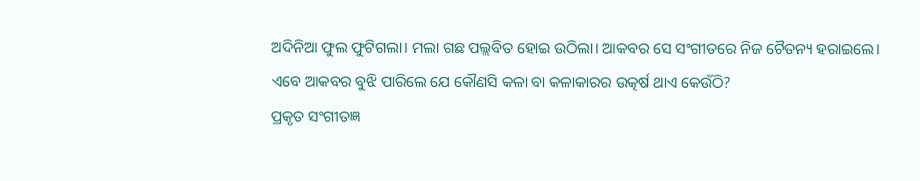ଅଦିନିଆ ଫୁଲ ଫୁଟିଗଲା। ମଲା ଗଛ ପଲ୍ଲବିତ ହୋଇ ଉଠିଲା। ଆକବର ସେ ସଂଗୀତରେ ନିଜ ଚୈତନ୍ୟ ହରାଇଲେ।
ଏବେ ଆକବର ବୁଝି ପାରିଲେ ଯେ କୌଣସି କଳା ବା କଳାକାରର ଉତ୍କର୍ଷ ଥାଏ କେଉଁଠି?
ପ୍ରକୃତ ସଂଗୀତଜ୍ଞ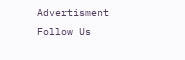Advertisment
Follow Us